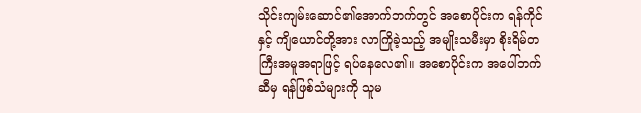သိုင်းကျမ်းဆောင်၏အောက်ဘက်တွင် အစောပိုင်းက ရန်ကိုင်နှင့် ကျိယောင်တို့အား လာကြိုခဲ့သည့် အမျိုးသမီးမှာ စိုးရိမ်တကြီးအမူအရာဖြင့် ရပ်နေလေ၏။ အစောပိုင်းက အပေါ်ဘက်ဆီမှ ရန်ဖြစ်သံများကို သူမ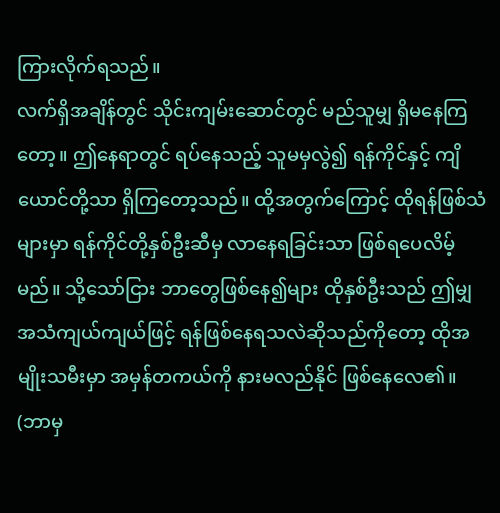ကြားလိုက်ရသည်။
လက်ရှိအချိန်တွင် သိုင်းကျမ်းဆောင်တွင် မည်သူမျှ ရှိမနေကြတော့။ ဤနေရာတွင် ရပ်နေသည့် သူမမှလွဲ၍ ရန်ကိုင်နှင့် ကျိယောင်တို့သာ ရှိကြတော့သည်။ ထို့အတွက်ကြောင့် ထိုရန်ဖြစ်သံများမှာ ရန်ကိုင်တို့နှစ်ဦးဆီမှ လာနေရခြင်းသာ ဖြစ်ရပေလိမ့်မည်။ သို့သော်ငြား ဘာတွေဖြစ်နေ၍များ ထိုနှစ်ဦးသည် ဤမျှ အသံကျယ်ကျယ်ဖြင့် ရန်ဖြစ်နေရသလဲဆိုသည်ကိုတော့ ထိုအမျိုးသမီးမှာ အမှန်တကယ်ကို နားမလည်နိုင် ဖြစ်နေလေ၏။
(ဘာမှ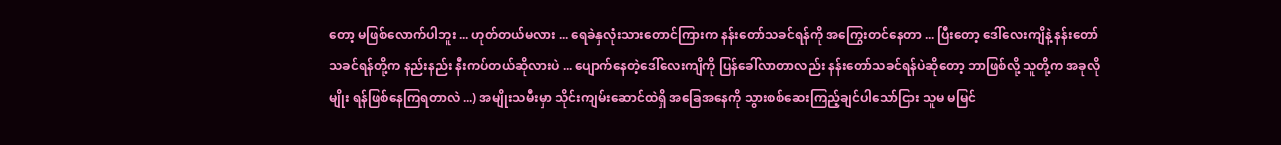တော့ မဖြစ်လောက်ပါဘူး ... ဟုတ်တယ်မလား ... ရေခဲနှလုံးသားတောင်ကြားက နန်းတော်သခင်ရန်ကို အကြွေးတင်နေတာ ... ပြီးတော့ ဒေါ်လေးကျိနဲ့ နန်းတော်သခင်ရန်တို့က နည်းနည်း နီးကပ်တယ်ဆိုလားပဲ ... ပျောက်နေတဲ့ဒေါ်လေးကျိကို ပြန်ခေါ်လာတာလည်း နန်းတော်သခင်ရန်ပဲဆိုတော့ ဘာဖြစ်လို့ သူတို့က အခုလိုမျိုး ရန်ဖြစ်နေကြရတာလဲ ...) အမျိုးသမီးမှာ သိုင်းကျမ်းဆောင်ထဲရှိ အခြေအနေကို သွားစစ်ဆေးကြည့်ချင်ပါသော်ငြား သူမ မမြင်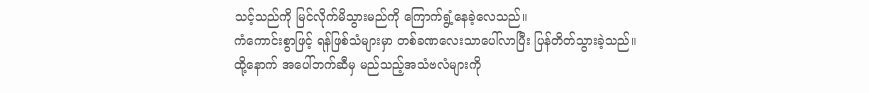သင့်သည်ကို မြင်လိုက်မိသွားမည်ကို ကြောက်ရွံ့နေခဲ့လေသည်။
ကံကောင်းစွာဖြင့် ရန်ဖြစ်သံများမှာ တစ်ခဏလေးသာပေါ်လာပြီး ပြန်တိတ်သွားခဲ့သည်။ ထို့နောက် အပေါ်ဘက်ဆီမှ မည်သည့်အသံဗလံများကို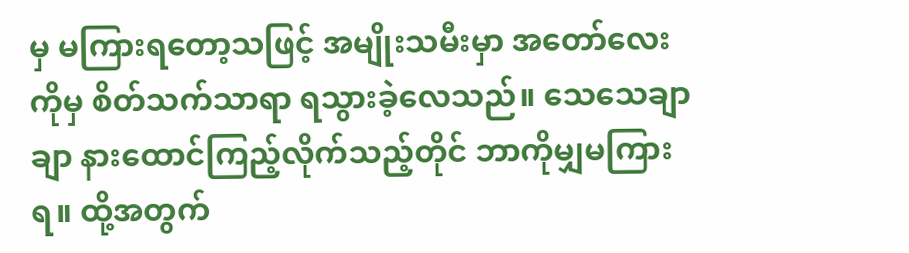မှ မကြားရတော့သဖြင့် အမျိုးသမီးမှာ အတော်လေးကိုမှ စိတ်သက်သာရာ ရသွားခဲ့လေသည်။ သေသေချာချာ နားထောင်ကြည့်လိုက်သည့်တိုင် ဘာကိုမျှမကြားရ။ ထို့အတွက်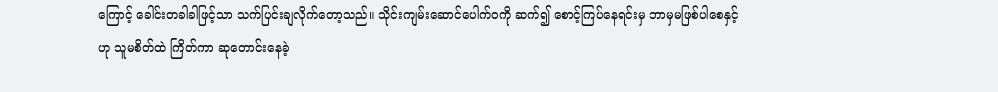ကြောင့် ခေါင်းတခါခါဖြင့်သာ သက်ပြင်းချလိုက်တော့သည်။ သိုင်းကျမ်းဆောင်ပေါက်ဝကို ဆက်၍ စောင့်ကြပ်နေရင်းမှ ဘာမှမဖြစ်ပါစေနှင့်ဟု သူမစိတ်ထဲ ကြိတ်ကာ ဆုတောင်းနေခဲ့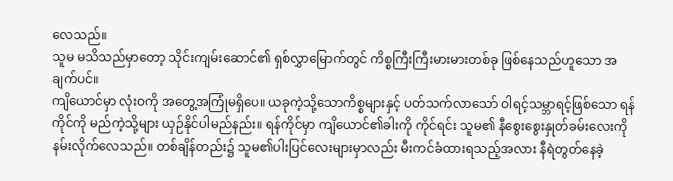လေသည်။
သူမ မသိသည်မှာတော့ သိုင်းကျမ်းဆောင်၏ ရှစ်လွှာမြောက်တွင် ကိစ္စကြီးကြီးမားမားတစ်ခု ဖြစ်နေသည်ဟူသော အချက်ပင်။
ကျိယောင်မှာ လုံးဝကို အတွေ့အကြုံမရှိပေ။ ယခုကဲ့သို့သောကိစ္စများနှင့် ပတ်သက်လာသော် ဝါရင့်သမ္ဘာရင့်ဖြစ်သော ရန်ကိုင်ကို မည်ကဲ့သို့များ ယှဉ်နိုင်ပါမည်နည်း။ ရန်ကိုင်မှာ ကျိယောင်၏ခါးကို ကိုင်ရင်း သူမ၏ နီစွေးစွေးနှုတ်ခမ်းလေးကို နမ်းလိုက်လေသည်။ တစ်ချိန်တည်း၌ သူမ၏ပါးပြင်လေးများမှာလည်း မီးကင်ခံထားရသည့်အလား နီရဲတွတ်နေခဲ့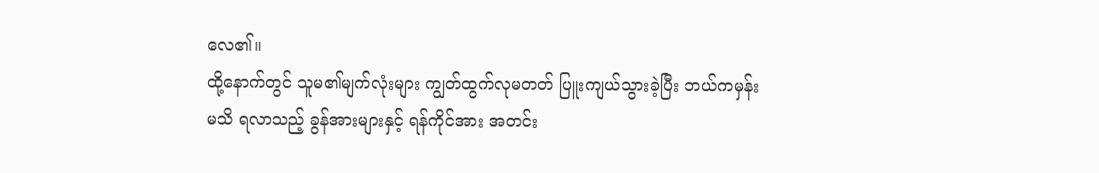လေ၏။
ထို့နောက်တွင် သူမ၏မျက်လုံးများ ကျွတ်ထွက်လုမတတ် ပြူးကျယ်သွားခဲ့ပြီး ဘယ်ကမှန်းမသိ ရလာသည့် ခွန်အားများနှင့် ရန်ကိုင်အား အတင်း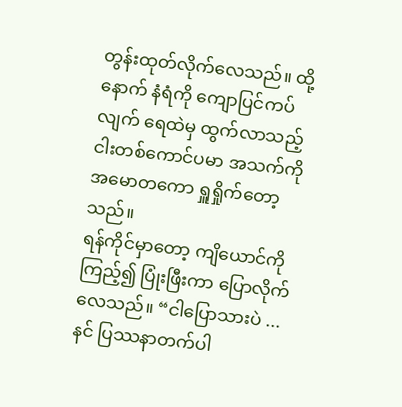တွန်းထုတ်လိုက်လေသည်။ ထို့နောက် နံရံကို ကျောပြင်ကပ်လျက် ရေထဲမှ ထွက်လာသည့် ငါးတစ်ကောင်ပမာ အသက်ကို အမောတကော ရှူရှိုက်တော့သည်။
ရန်ကိုင်မှာတော့ ကျိယောင်ကိုကြည့်၍ ပြုံးဖြီးကာ ပြောလိုက်လေသည်။ “ငါပြောသားပဲ ... နင် ပြဿနာတက်ပါ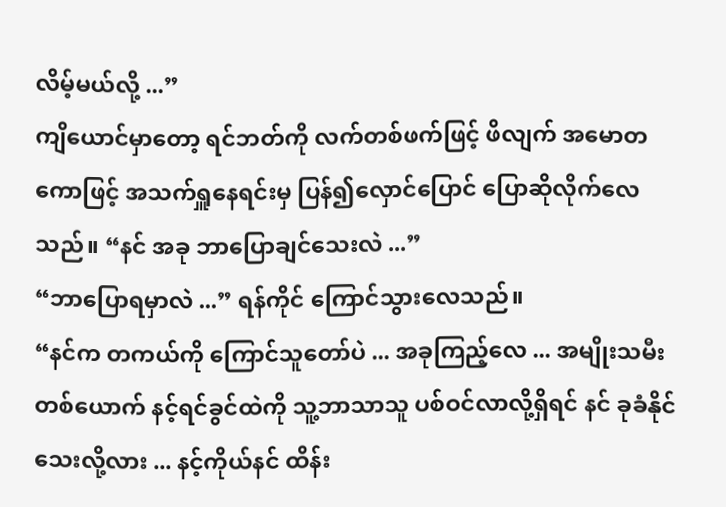လိမ့်မယ်လို့ ...”
ကျိယောင်မှာတော့ ရင်ဘတ်ကို လက်တစ်ဖက်ဖြင့် ဖိလျက် အမောတကောဖြင့် အသက်ရှူနေရင်းမှ ပြန်၍လှောင်ပြောင် ပြောဆိုလိုက်လေသည်။ “နင် အခု ဘာပြောချင်သေးလဲ ...”
“ဘာပြောရမှာလဲ ...” ရန်ကိုင် ကြောင်သွားလေသည်။
“နင်က တကယ်ကို ကြောင်သူတော်ပဲ ... အခုကြည့်လေ ... အမျိုးသမီးတစ်ယောက် နင့်ရင်ခွင်ထဲကို သူ့ဘာသာသူ ပစ်ဝင်လာလို့ရှိရင် နင် ခုခံနိုင်သေးလို့လား ... နင့်ကိုယ်နင် ထိန်း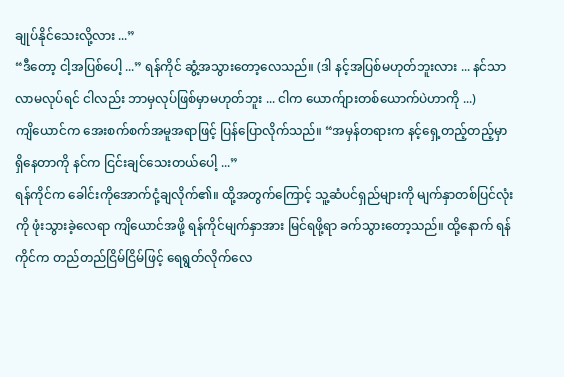ချုပ်နိုင်သေးလို့လား ...”
“ဒီတော့ ငါ့အပြစ်ပေါ့ ...” ရန်ကိုင် ဆွံ့အသွားတော့လေသည်။ (ဒါ နင့်အပြစ်မဟုတ်ဘူးလား ... နင်သာ လာမလုပ်ရင် ငါလည်း ဘာမှလုပ်ဖြစ်မှာမဟုတ်ဘူး ... ငါက ယောက်ျားတစ်ယောက်ပဲဟာကို ...)
ကျိယောင်က အေးစက်စက်အမူအရာဖြင့် ပြန်ပြောလိုက်သည်။ “အမှန်တရားက နင့်ရှေ့တည့်တည့်မှာရှိနေတာကို နင်က ငြင်းချင်သေးတယ်ပေါ့ ...”
ရန်ကိုင်က ခေါင်းကိုအောက်ငုံ့ချလိုက်၏။ ထို့အတွက်ကြောင့် သူ့ဆံပင်ရှည်များကို မျက်နှာတစ်ပြင်လုံးကို ဖုံးသွားခဲ့လေရာ ကျိယောင်အဖို့ ရန်ကိုင်မျက်နှာအား မြင်ရဖို့ရာ ခက်သွားတော့သည်။ ထို့နောက် ရန်ကိုင်က တည်တည်ငြိမ်ငြိမ်ဖြင့် ရေရွတ်လိုက်လေ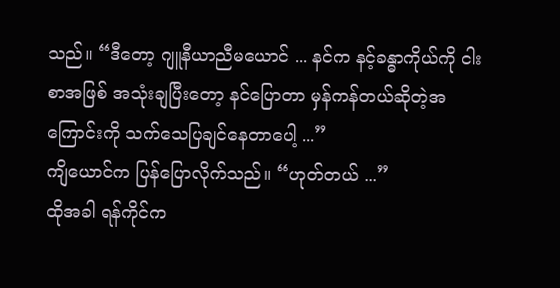သည်။ “ဒီတော့ ဂျူနီယာညီမယောင် ... နင်က နင့်ခန္ဓာကိုယ်ကို ငါးစာအဖြစ် အသုံးချပြီးတော့ နင်ပြောတာ မှန်ကန်တယ်ဆိုတဲ့အကြောင်းကို သက်သေပြချင်နေတာပေါ့ ...”
ကျိယောင်က ပြန်ပြောလိုက်သည်။ “ဟုတ်တယ် ...”
ထိုအခါ ရန်ကိုင်က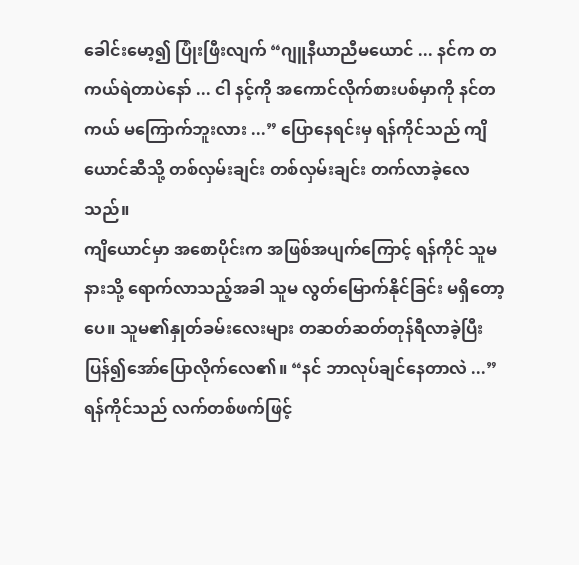ခေါင်းမော့၍ ပြုံးဖြီးလျက် “ဂျူနီယာညီမယောင် ... နင်က တကယ်ရဲတာပဲနော် ... ငါ နင့်ကို အကောင်လိုက်စားပစ်မှာကို နင်တကယ် မကြောက်ဘူးလား ...” ပြောနေရင်းမှ ရန်ကိုင်သည် ကျိယောင်ဆီသို့ တစ်လှမ်းချင်း တစ်လှမ်းချင်း တက်လာခဲ့လေသည်။
ကျိယောင်မှာ အစောပိုင်းက အဖြစ်အပျက်ကြောင့် ရန်ကိုင် သူမနားသို့ ရောက်လာသည့်အခါ သူမ လွတ်မြောက်နိုင်ခြင်း မရှိတော့ပေ။ သူမ၏နှုတ်ခမ်းလေးများ တဆတ်ဆတ်တုန်ရီလာခဲ့ပြီး ပြန်၍အော်ပြောလိုက်လေ၏။ “နင် ဘာလုပ်ချင်နေတာလဲ ...”
ရန်ကိုင်သည် လက်တစ်ဖက်ဖြင့်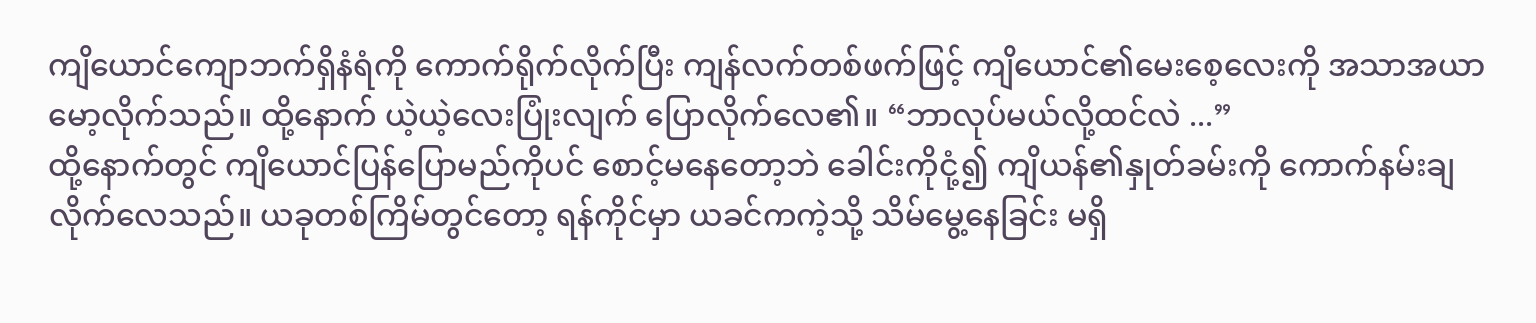ကျိယောင်ကျောဘက်ရှိနံရံကို ကောက်ရိုက်လိုက်ပြီး ကျန်လက်တစ်ဖက်ဖြင့် ကျိယောင်၏မေးစေ့လေးကို အသာအယာမော့လိုက်သည်။ ထို့နောက် ယဲ့ယဲ့လေးပြုံးလျက် ပြောလိုက်လေ၏။ “ဘာလုပ်မယ်လို့ထင်လဲ ...”
ထို့နောက်တွင် ကျိယောင်ပြန်ပြောမည်ကိုပင် စောင့်မနေတော့ဘဲ ခေါင်းကိုငုံ့၍ ကျိယန်၏နှုတ်ခမ်းကို ကောက်နမ်းချလိုက်လေသည်။ ယခုတစ်ကြိမ်တွင်တော့ ရန်ကိုင်မှာ ယခင်ကကဲ့သို့ သိမ်မွေ့နေခြင်း မရှိ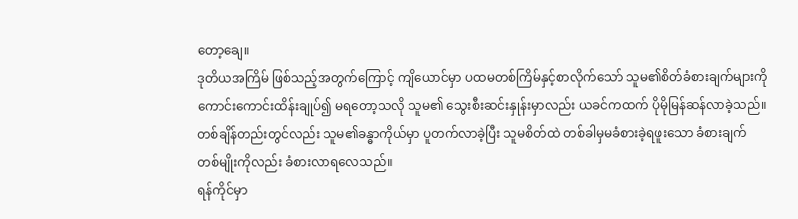တော့ချေ။
ဒုတိယအကြိမ် ဖြစ်သည့်အတွက်ကြောင့် ကျိယောင်မှာ ပထမတစ်ကြိမ်နှင့်စာလိုက်သော် သူမ၏စိတ်ခံစားချက်များကို ကောင်းကောင်းထိန်းချုပ်၍ မရတော့သလို သူမ၏ သွေးစီးဆင်းနှုန်းမှာလည်း ယခင်ကထက် ပိုမိုမြန်ဆန်လာခဲ့သည်။ တစ်ချိန်တည်းတွင်လည်း သူမ၏ခန္ဓာကိုယ်မှာ ပူတက်လာခဲ့ပြီး သူမစိတ်ထဲ တစ်ခါမှမခံစားခဲ့ရဖူးသော ခံစားချက်တစ်မျိုးကိုလည်း ခံစားလာရလေသည်။
ရန်ကိုင်မှာ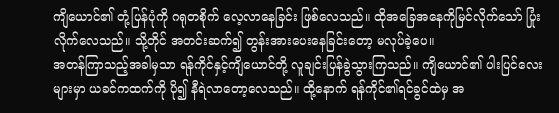ကျိယောင်၏ တုံ့ပြန်ပုံကို ဂရုတစိုက် လေ့လာနေခြင်း ဖြစ်လေသည်။ ထိုအခြေအနေကိုမြင်လိုက်သော် ပြုံးလိုက်လေသည်။ သို့တိုင် အတင်းဆက်၍ တွန်းအားပေးနေခြင်းတော့ မလုပ်ခဲ့ပေ။
အတန်ကြာသည့်အခါမှသာ ရန်ကိုင်နှင့်ကျိယောင်တို့ လူချင်းပြန်ခွဲသွားကြသည်။ ကျိယောင်၏ ပါးပြင်လေးများမှာ ယခင်ကထက်ကို ပို၍ နီရဲလာတော့လေသည်။ ထို့နောက် ရန်ကိုင်၏ရင်ခွင်ထဲမှ အ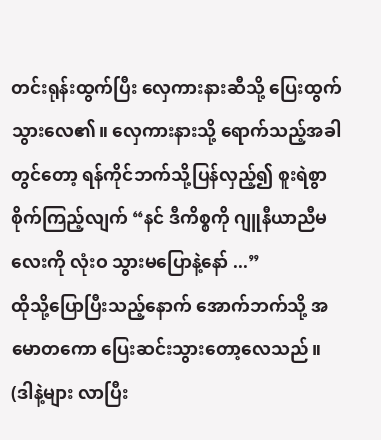တင်းရုန်းထွက်ပြီး လှေကားနားဆီသို့ ပြေးထွက်သွားလေ၏။ လှေကားနားသို့ ရောက်သည့်အခါတွင်တော့ ရန်ကိုင်ဘက်သို့ပြန်လှည့်၍ စူးရဲစွာစိုက်ကြည့်လျက် “နင် ဒီကိစ္စကို ဂျူနီယာညီမလေးကို လုံးဝ သွားမပြောနဲ့နော် ...”
ထိုသို့ပြောပြီးသည့်နောက် အောက်ဘက်သို့ အမောတကော ပြေးဆင်းသွားတော့လေသည်။
(ဒါနဲ့များ လာပြီး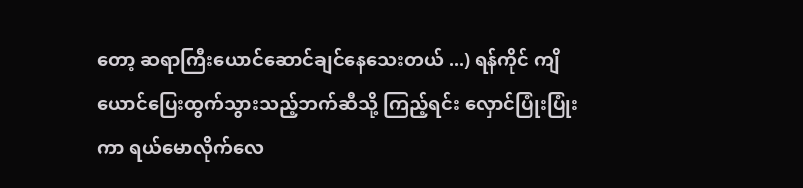တော့ ဆရာကြီးယောင်ဆောင်ချင်နေသေးတယ် ...) ရန်ကိုင် ကျိယောင်ပြေးထွက်သွားသည့်ဘက်ဆီသို့ ကြည့်ရင်း လှောင်ပြုံးပြုံးကာ ရယ်မောလိုက်လေ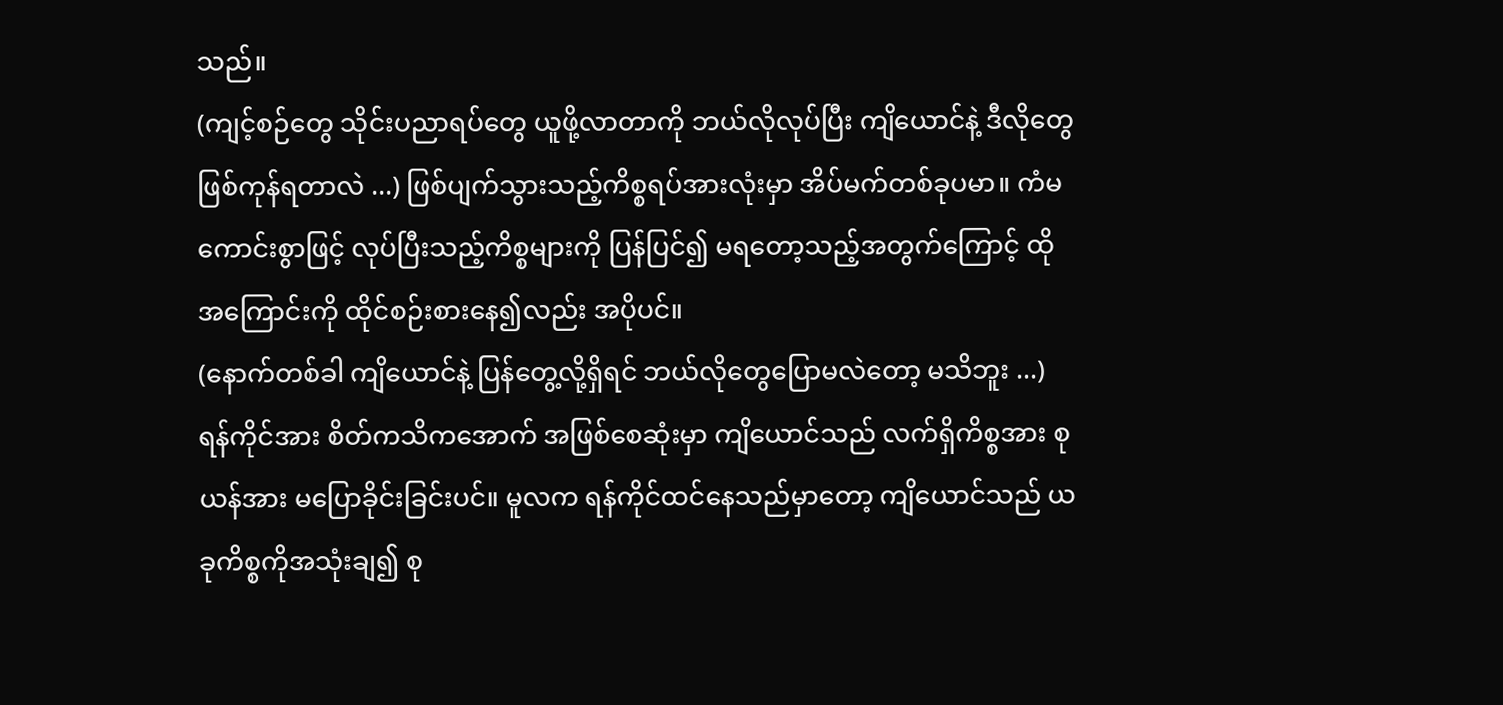သည်။
(ကျင့်စဉ်တွေ သိုင်းပညာရပ်တွေ ယူဖို့လာတာကို ဘယ်လိုလုပ်ပြီး ကျိယောင်နဲ့ ဒီလိုတွေဖြစ်ကုန်ရတာလဲ ...) ဖြစ်ပျက်သွားသည့်ကိစ္စရပ်အားလုံးမှာ အိပ်မက်တစ်ခုပမာ။ ကံမကောင်းစွာဖြင့် လုပ်ပြီးသည့်ကိစ္စများကို ပြန်ပြင်၍ မရတော့သည့်အတွက်ကြောင့် ထိုအကြောင်းကို ထိုင်စဉ်းစားနေ၍လည်း အပိုပင်။
(နောက်တစ်ခါ ကျိယောင်နဲ့ ပြန်တွေ့လို့ရှိရင် ဘယ်လိုတွေပြောမလဲတော့ မသိဘူး ...)
ရန်ကိုင်အား စိတ်ကသိကအောက် အဖြစ်စေဆုံးမှာ ကျိယောင်သည် လက်ရှိကိစ္စအား စုယန်အား မပြောခိုင်းခြင်းပင်။ မူလက ရန်ကိုင်ထင်နေသည်မှာတော့ ကျိယောင်သည် ယခုကိစ္စကိုအသုံးချ၍ စု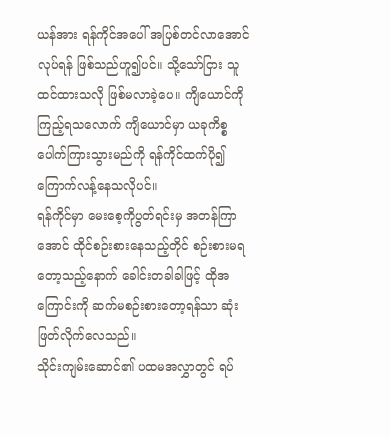ယန်အား ရန်ကိုင်အပေါ် အပြစ်တင်လာအောင် လုပ်ရန် ဖြစ်သည်ဟူ၍ပင်။ သို့သော်ငြား သူထင်ထားသလို ဖြစ်မလာခဲ့ပေ။ ကျိယောင်ကိုကြည့်ရသလောက် ကျိယောင်မှာ ယခုကိစ္စ ပေါက်ကြားသွားမည်ကို ရန်ကိုင်ထက်ပို၍ ကြောက်လန့်နေသလိုပင်။
ရန်ကိုင်မှာ မေးစေ့ကိုပွတ်ရင်းမှ အတန်ကြာအောင် ထိုင်စဉ်းစားနေသည့်တိုင် စဉ်းစားမရတော့သည့်နောက် ခေါင်းတခါခါဖြင့် ထိုအကြောင်းကို ဆက်မစဉ်းစားတော့ရန်သာ ဆုံးဖြတ်လိုက်လေသည်။
သိုင်းကျမ်းဆောင်၏ ပထမအလွှာတွင် ရပ်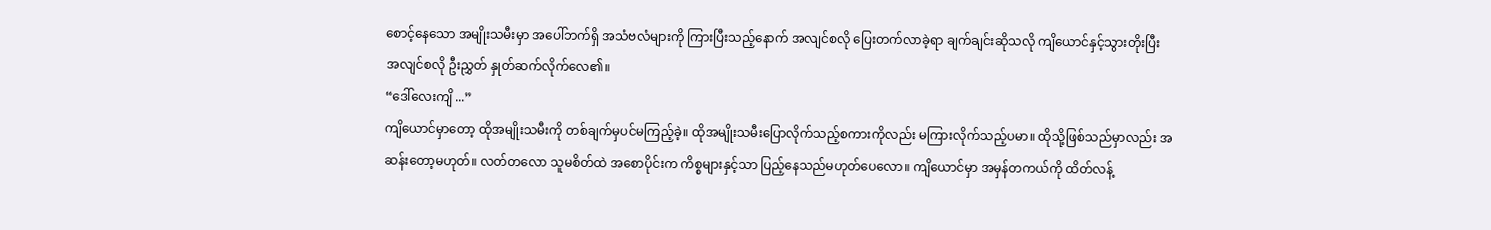စောင့်နေသော အမျိုးသမီးမှာ အပေါ်ဘက်ရှိ အသံဗလံများကို ကြားပြီးသည့်နောက် အလျင်စလို ပြေးတက်လာခဲ့ရာ ချက်ချင်းဆိုသလို ကျိယောင်နှင့်သွားတိုးပြီး အလျင်စလို ဦးညွှတ် နှုတ်ဆက်လိုက်လေ၏။
“ဒေါ်လေးကျိ ...”
ကျိယောင်မှာတော့ ထိုအမျိုးသမီးကို တစ်ချက်မှပင်မကြည့်ခဲ့။ ထိုအမျိုးသမီးပြောလိုက်သည့်စကားကိုလည်း မကြားလိုက်သည့်ပမာ။ ထိုသို့ဖြစ်သည်မှာလည်း အဆန်းတော့မဟုတ်။ လတ်တလော သူမစိတ်ထဲ အစောပိုင်းက ကိစ္စများနှင့်သာ ပြည့်နေသည်မဟုတ်ပေလော။ ကျိယောင်မှာ အမှန်တကယ်ကို ထိတ်လန့်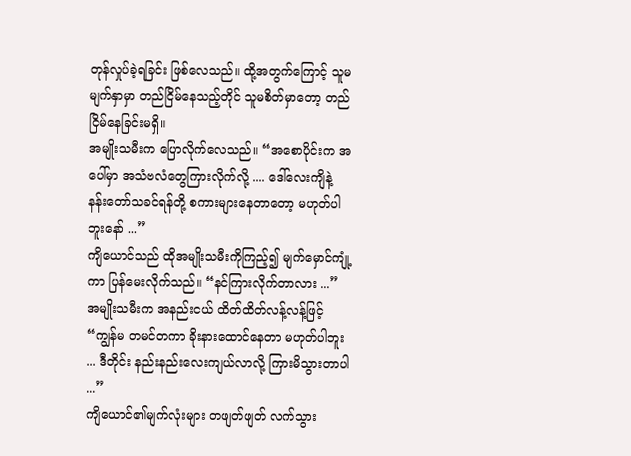တုန်လှုပ်ခဲ့ရခြင်း ဖြစ်လေသည်။ ထို့အတွက်ကြောင့် သူမမျက်နှာမှာ တည်ငြိမ်နေသည့်တိုင် သူမစိတ်မှာတော့ တည်ငြိမ်နေခြင်းမရှိ။
အမျိုးသမီးက ပြောလိုက်လေသည်။ “အစောပိုင်းက အပေါ်မှာ အသံဗလံတွေကြားလိုက်လို့ .... ဒေါ်လေးကျိနဲ့ နန်းတော်သခင်ရန်တို့ စကားများနေတာတော့ မဟုတ်ပါဘူးနော် ...”
ကျိယောင်သည် ထိုအမျိုးသမီးကိုကြည့်၍ မျက်မှောင်ကျုံ့ကာ ပြန်မေးလိုက်သည်။ “နင်ကြားလိုက်တာလား ...”
အမျိုးသမီးက အနည်းငယ် ထိတ်ထိတ်လန့်လန့်ဖြင့် “ကျွန်မ တမင်တကာ ခိုးနားထောင်နေတာ မဟုတ်ပါဘူး ... ဒီတိုင်း နည်းနည်းလေးကျယ်လာလို့ ကြားမိသွားတာပါ ...”
ကျိယောင်၏မျက်လုံးများ တဖျတ်ဖျတ် လက်သွား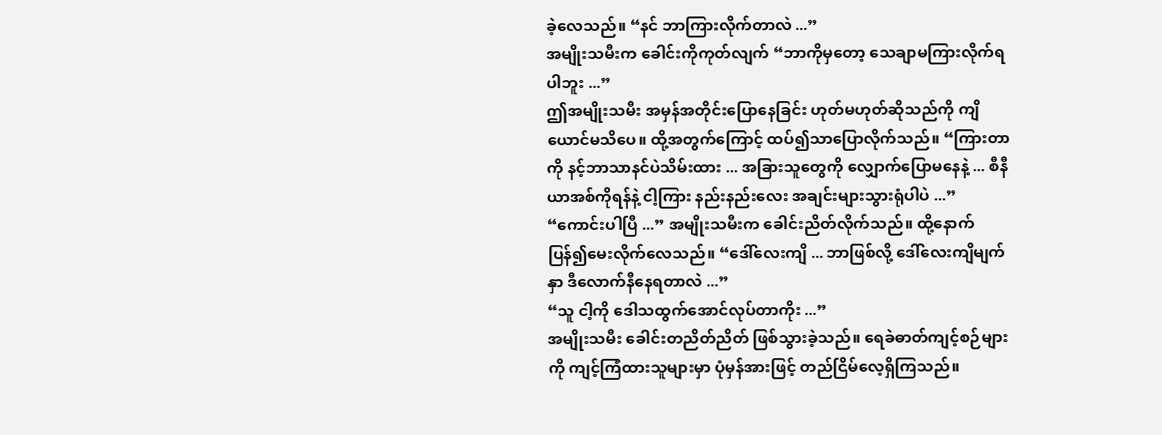ခဲ့လေသည်။ “နင် ဘာကြားလိုက်တာလဲ ...”
အမျိုးသမီးက ခေါင်းကိုကုတ်လျက် “ဘာကိုမှတော့ သေချာမကြားလိုက်ရပါဘူး ...”
ဤအမျိုးသမီး အမှန်အတိုင်းပြောနေခြင်း ဟုတ်မဟုတ်ဆိုသည်ကို ကျိယောင်မသိပေ။ ထို့အတွက်ကြောင့် ထပ်၍သာပြောလိုက်သည်။ “ကြားတာကို နင့်ဘာသာနင်ပဲသိမ်းထား ... အခြားသူတွေကို လျှောက်ပြောမနေနဲ့ ... စီနီယာအစ်ကိုရန်နဲ့ ငါ့ကြား နည်းနည်းလေး အချင်းများသွားရုံပါပဲ ...”
“ကောင်းပါပြီ ...” အမျိုးသမီးက ခေါင်းညိတ်လိုက်သည်။ ထို့နောက် ပြန်၍မေးလိုက်လေသည်။ “ဒေါ်လေးကျိ ... ဘာဖြစ်လို့ ဒေါ်လေးကျိမျက်နှာ ဒီလောက်နီနေရတာလဲ ...”
“သူ ငါ့ကို ဒေါသထွက်အောင်လုပ်တာကိုး ...”
အမျိုးသမီး ခေါင်းတညိတ်ညိတ် ဖြစ်သွားခဲ့သည်။ ရေခဲဓာတ်ကျင့်စဉ်များကို ကျင့်ကြံထားသူများမှာ ပုံမှန်အားဖြင့် တည်ငြိမ်လေ့ရှိကြသည်။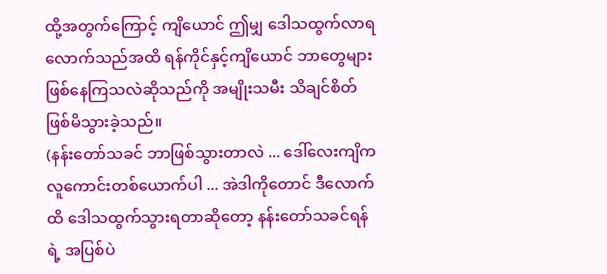ထို့အတွက်ကြောင့် ကျိယောင် ဤမျှ ဒေါသထွက်လာရလောက်သည်အထိ ရန်ကိုင်နှင့်ကျိယောင် ဘာတွေများဖြစ်နေကြသလဲဆိုသည်ကို အမျိုးသမီး သိချင်စိတ်ဖြစ်မိသွားခဲ့သည်။
(နန်းတော်သခင် ဘာဖြစ်သွားတာလဲ ... ဒေါ်လေးကျိက လူကောင်းတစ်ယောက်ပါ ... အဲဒါကိုတောင် ဒီလောက်ထိ ဒေါသထွက်သွားရတာဆိုတော့ နန်းတော်သခင်ရန်ရဲ့ အပြစ်ပဲ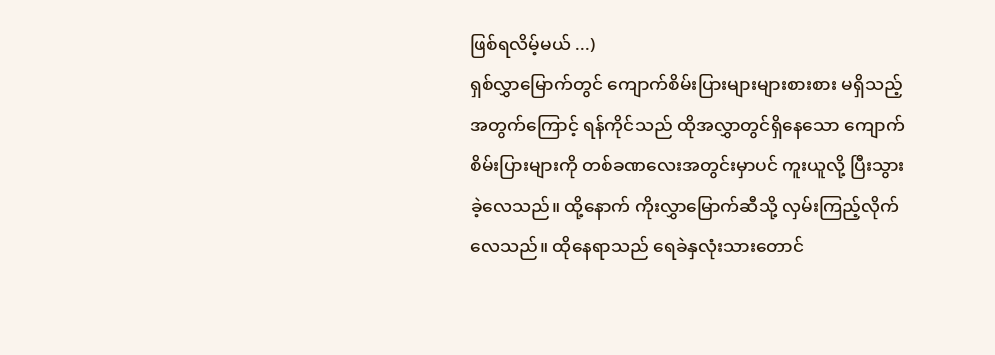ဖြစ်ရလိမ့်မယ် ...)
ရှစ်လွှာမြောက်တွင် ကျောက်စိမ်းပြားများများစားစား မရှိသည့်အတွက်ကြောင့် ရန်ကိုင်သည် ထိုအလွှာတွင်ရှိနေသော ကျောက်စိမ်းပြားများကို တစ်ခဏလေးအတွင်းမှာပင် ကူးယူလို့ ပြီးသွားခဲ့လေသည်။ ထို့နောက် ကိုးလွှာမြောက်ဆီသို့ လှမ်းကြည့်လိုက်လေသည်။ ထိုနေရာသည် ရေခဲနှလုံးသားတောင်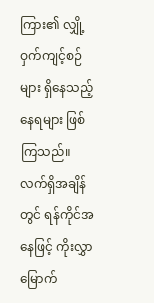ကြား၏ လျှို့ဝှက်ကျင့်စဉ်များ ရှိနေသည့်နေရများ ဖြစ်ကြသည်။
လက်ရှိအချိန်တွင် ရန်ကိုင်အနေဖြင့် ကိုးလွှာမြောက်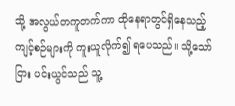သို့ အလွယ်တကူတက်ကာ ထိုနေရာတွင်ရှိနေသည့် ကျင့်စဉ်များကို ကူးယူလိုက်၍ ရပေသည်။ သို့သော်ငြား ပင်းယွင်သည် သူ့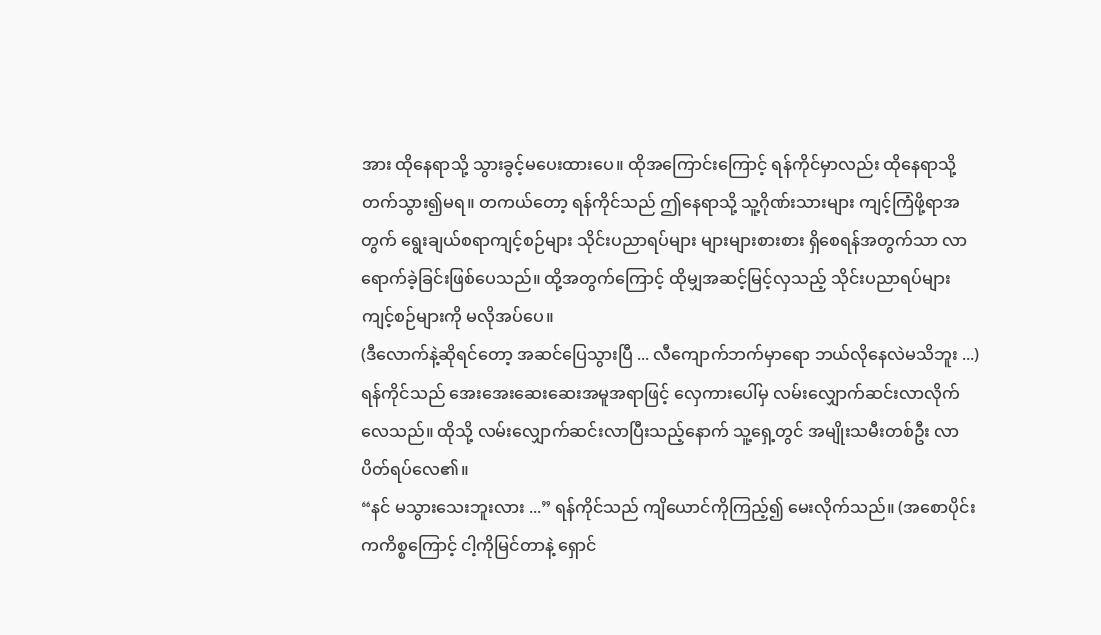အား ထိုနေရာသို့ သွားခွင့်မပေးထားပေ။ ထိုအကြောင်းကြောင့် ရန်ကိုင်မှာလည်း ထိုနေရာသို့ တက်သွား၍မရ။ တကယ်တော့ ရန်ကိုင်သည် ဤနေရာသို့ သူ့ဂိုဏ်းသားများ ကျင့်ကြံဖို့ရာအတွက် ရွေးချယ်စရာကျင့်စဉ်များ သိုင်းပညာရပ်များ များများစားစား ရှိစေရန်အတွက်သာ လာရောက်ခဲ့ခြင်းဖြစ်ပေသည်။ ထို့အတွက်ကြောင့် ထိုမျှအဆင့်မြင့်လှသည့် သိုင်းပညာရပ်များ ကျင့်စဉ်များကို မလိုအပ်ပေ။
(ဒီလောက်နဲ့ဆိုရင်တော့ အဆင်ပြေသွားပြီ ... လီကျောက်ဘက်မှာရော ဘယ်လိုနေလဲမသိဘူး ...)
ရန်ကိုင်သည် အေးအေးဆေးဆေးအမူအရာဖြင့် လှေကားပေါ်မှ လမ်းလျှောက်ဆင်းလာလိုက်လေသည်။ ထိုသို့ လမ်းလျှောက်ဆင်းလာပြီးသည့်နောက် သူ့ရှေ့တွင် အမျိုးသမီးတစ်ဦး လာပိတ်ရပ်လေ၏။
“နင် မသွားသေးဘူးလား ...” ရန်ကိုင်သည် ကျိယောင်ကိုကြည့်၍ မေးလိုက်သည်။ (အစောပိုင်းကကိစ္စကြောင့် ငါ့ကိုမြင်တာနဲ့ ရှောင်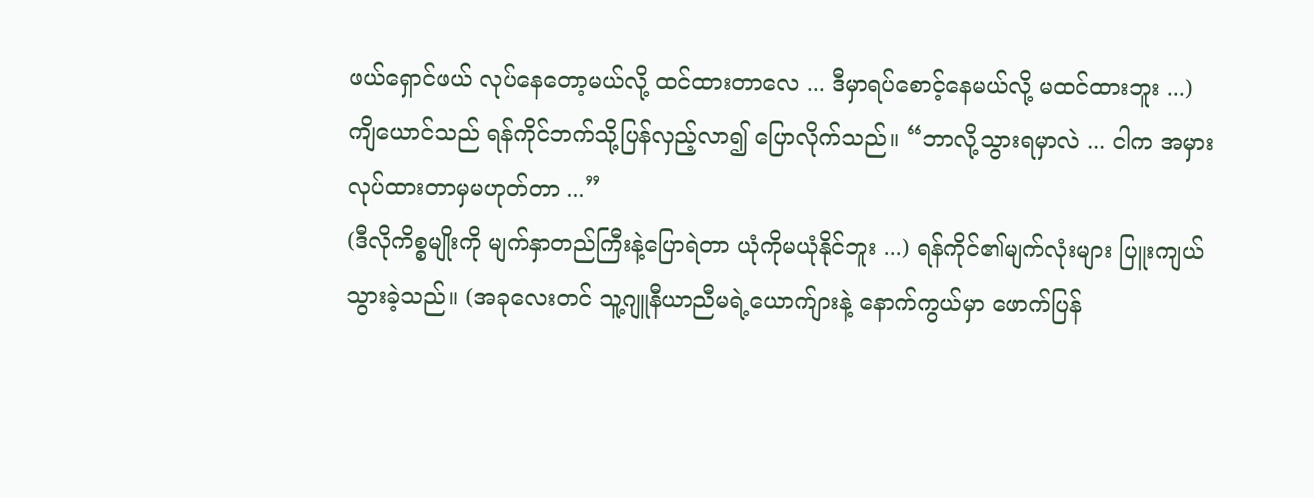ဖယ်ရှောင်ဖယ် လုပ်နေတော့မယ်လို့ ထင်ထားတာလေ ... ဒီမှာရပ်စောင့်နေမယ်လို့ မထင်ထားဘူး ...)
ကျိယောင်သည် ရန်ကိုင်ဘက်သို့ပြန်လှည့်လာ၍ ပြောလိုက်သည်။ “ဘာလို့သွားရမှာလဲ ... ငါက အမှားလုပ်ထားတာမှမဟုတ်တာ ...”
(ဒီလိုကိစ္စမျိုးကို မျက်နှာတည်ကြီးနဲ့ပြောရဲတာ ယုံကိုမယုံနိုင်ဘူး ...) ရန်ကိုင်၏မျက်လုံးများ ပြူးကျယ်သွားခဲ့သည်။ (အခုလေးတင် သူ့ဂျူနီယာညီမရဲ့ယောက်ျားနဲ့ နောက်ကွယ်မှာ ဖောက်ပြန်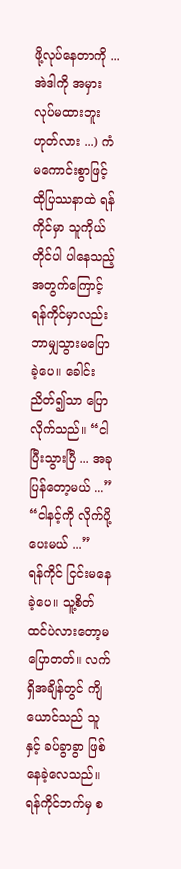ဖို့လုပ်နေတာကို ... အဲဒါကို အမှားလုပ်မထားဘူး ဟုတ်လား ...) ကံမကောင်းစွာဖြင့် ထိုပြဿနာထဲ ရန်ကိုင်မှာ သူကိုယ်တိုင်ပါ ပါနေသည့်အတွက်ကြောင့် ရန်ကိုင်မှာလည်း ဘာမျှသွားမပြောခဲ့ပေ။ ခေါင်းညိတ်၍သာ ပြောလိုက်သည်။ “ငါပြီးသွားပြီ ... အခုပြန်တော့မယ် ...”
“ငါနင့်ကို လိုက်ပို့ပေးမယ် ...”
ရန်ကိုင် ငြင်းမနေခဲ့ပေ။ သူ့စိတ်ထင်ပဲလားတော့မပြောတတ်။ လက်ရှိအချိန်တွင် ကျိယောင်သည် သူနှင့် ခပ်ခွာခွာ ဖြစ်နေခဲ့လေသည်။ ရန်ကိုင်ဘက်မှ စ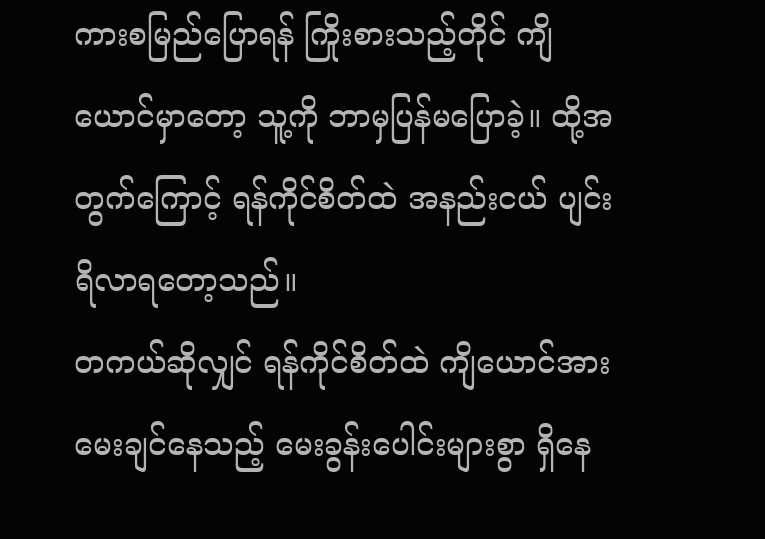ကားစမြည်ပြောရန် ကြိုးစားသည့်တိုင် ကျိယောင်မှာတော့ သူ့ကို ဘာမှပြန်မပြောခဲ့။ ထို့အတွက်ကြောင့် ရန်ကိုင်စိတ်ထဲ အနည်းငယ် ပျင်းရိလာရတော့သည်။
တကယ်ဆိုလျှင် ရန်ကိုင်စိတ်ထဲ ကျိယောင်အား မေးချင်နေသည့် မေးခွန်းပေါင်းများစွာ ရှိနေ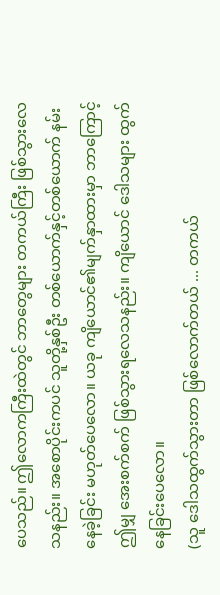ပေသည်။ ဤလောကကြီးထဲတွင် ဘာတွေများ တကယ်ကြီး ဖြစ်သွားလေသနည်း။ အစောပိုင်းကပင် သူတို့နှစ်ဦး တစ်ယောက်နှင့်တစ်ယောက် နမ်းနေခဲ့ခြင်း မဟုတ်ပေလော။ ယခု ကျိယောင်၏မျက်နှာထားမှာ ဘာကြောင့် ဤမျှ အေးစက်စက် ဖြစ်သွားရလေသနည်း။ ကျိယောင် ဒေါသများ ထွက်နေခြင်းပေလော။
(သူ ဒေါသထွက်သွားတာ ဖြစ်လောက်တယ် ... တကယ်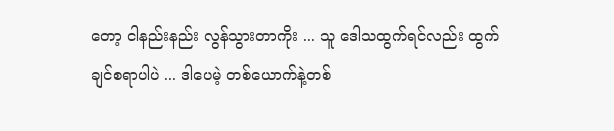တော့ ငါနည်းနည်း လွန်သွားတာကိုး ... သူ ဒေါသထွက်ရင်လည်း ထွက်ချင်စရာပါပဲ ... ဒါပေမဲ့ တစ်ယောက်နဲ့တစ်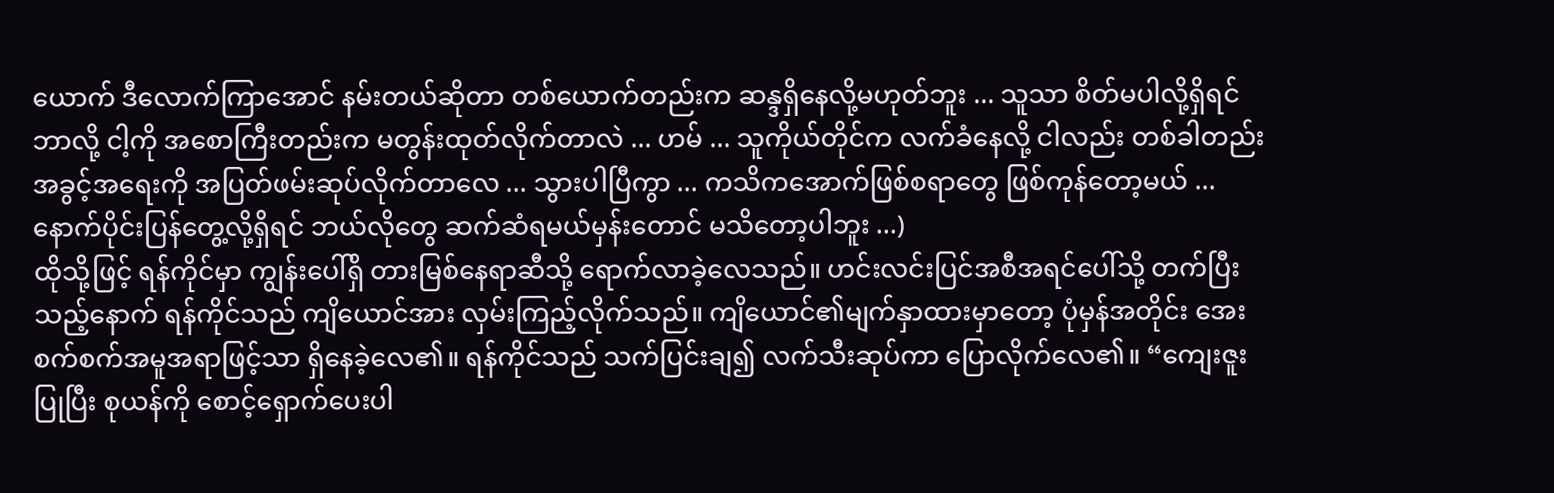ယောက် ဒီလောက်ကြာအောင် နမ်းတယ်ဆိုတာ တစ်ယောက်တည်းက ဆန္ဒရှိနေလို့မဟုတ်ဘူး ... သူသာ စိတ်မပါလို့ရှိရင် ဘာလို့ ငါ့ကို အစောကြီးတည်းက မတွန်းထုတ်လိုက်တာလဲ ... ဟမ် ... သူကိုယ်တိုင်က လက်ခံနေလို့ ငါလည်း တစ်ခါတည်း အခွင့်အရေးကို အပြတ်ဖမ်းဆုပ်လိုက်တာလေ ... သွားပါပြီကွာ ... ကသိကအောက်ဖြစ်စရာတွေ ဖြစ်ကုန်တော့မယ် ... နောက်ပိုင်းပြန်တွေ့လို့ရှိရင် ဘယ်လိုတွေ ဆက်ဆံရမယ်မှန်းတောင် မသိတော့ပါဘူး ...)
ထိုသို့ဖြင့် ရန်ကိုင်မှာ ကျွန်းပေါ်ရှိ တားမြစ်နေရာဆီသို့ ရောက်လာခဲ့လေသည်။ ဟင်းလင်းပြင်အစီအရင်ပေါ်သို့ တက်ပြီးသည့်နောက် ရန်ကိုင်သည် ကျိယောင်အား လှမ်းကြည့်လိုက်သည်။ ကျိယောင်၏မျက်နှာထားမှာတော့ ပုံမှန်အတိုင်း အေးစက်စက်အမူအရာဖြင့်သာ ရှိနေခဲ့လေ၏။ ရန်ကိုင်သည် သက်ပြင်းချ၍ လက်သီးဆုပ်ကာ ပြောလိုက်လေ၏။ “ကျေးဇူးပြုပြီး စုယန်ကို စောင့်ရှောက်ပေးပါ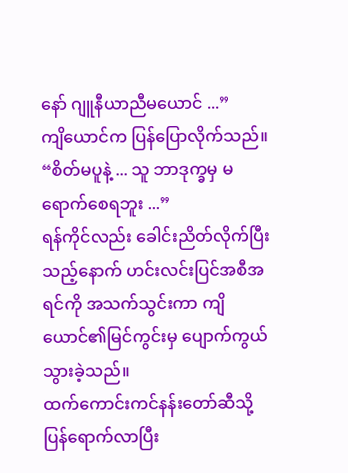နော် ဂျူနီယာညီမယောင် ...”
ကျိယောင်က ပြန်ပြောလိုက်သည်။ “စိတ်မပူနဲ့ ... သူ ဘာဒုက္ခမှ မရောက်စေရဘူး ...”
ရန်ကိုင်လည်း ခေါင်းညိတ်လိုက်ပြီးသည့်နောက် ဟင်းလင်းပြင်အစီအရင်ကို အသက်သွင်းကာ ကျိယောင်၏မြင်ကွင်းမှ ပျောက်ကွယ်သွားခဲ့သည်။
ထက်ကောင်းကင်နန်းတော်ဆီသို့ ပြန်ရောက်လာပြီး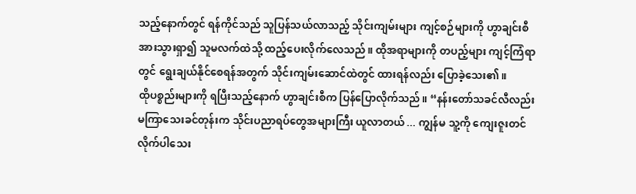သည့်နောက်တွင် ရန်ကိုင်သည် သူပြန်သယ်လာသည့် သိုင်းကျမ်းများ ကျင့်စဉ်များကို ဟွာချင်းစီအားသွားရှာ၍ သူမလက်ထဲသို့ ထည့်ပေးလိုက်လေသည်။ ထိုအရာများကို တပည့်များ ကျင့်ကြံရာတွင် ရွေးချယ်နိုင်စေရန်အတွက် သိုင်းကျမ်းဆောင်ထဲတွင် ထားရန်လည်း ပြောခဲ့သေး၏။
ထိုပစ္စည်းများကို ရပြီးသည့်နောက် ဟွာချင်းစီက ပြန်ပြောလိုက်သည်။ “နန်းတော်သခင်လီလည်း မကြာသေးခင်တုန်းက သိုင်းပညာရပ်တွေအများကြီး ယူလာတယ် ... ကျွန်မ သူ့ကို ကျေးဇူးတင်လိုက်ပါသေး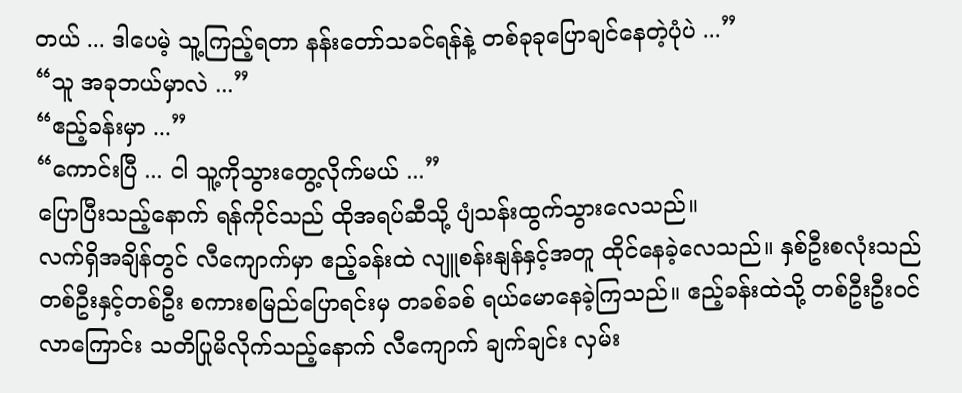တယ် ... ဒါပေမဲ့ သူ့ကြည့်ရတာ နန်းတော်သခင်ရန်နဲ့ တစ်ခုခုပြောချင်နေတဲ့ပုံပဲ ...”
“သူ အခုဘယ်မှာလဲ ...”
“ဧည့်ခန်းမှာ ...”
“ကောင်းပြီ ... ငါ သူ့ကိုသွားတွေ့လိုက်မယ် ...”
ပြောပြီးသည့်နောက် ရန်ကိုင်သည် ထိုအရပ်ဆီသို့ ပျံသန်းထွက်သွားလေသည်။
လက်ရှိအချိန်တွင် လီကျောက်မှာ ဧည့်ခန်းထဲ လျူစန်းနျန်နှင့်အတူ ထိုင်နေခဲ့လေသည်။ နှစ်ဦးစလုံးသည် တစ်ဦးနှင့်တစ်ဦး စကားစမြည်ပြောရင်းမှ တခစ်ခစ် ရယ်မောနေခဲ့ကြသည်။ ဧည့်ခန်းထဲသို့ တစ်ဦးဦးဝင်လာကြောင်း သတိပြုမိလိုက်သည့်နောက် လီကျောက် ချက်ချင်း လှမ်း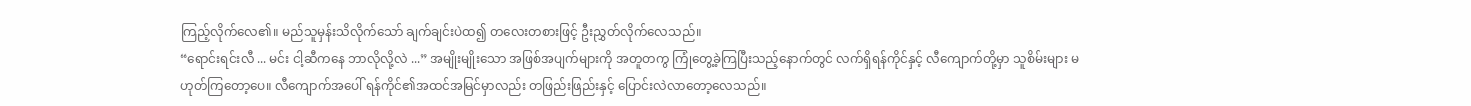ကြည့်လိုက်လေ၏။ မည်သူမှန်းသိလိုက်သော် ချက်ချင်းပဲထ၍ တလေးတစားဖြင့် ဦးညွှတ်လိုက်လေသည်။
“ရောင်းရင်းလီ ... မင်း ငါ့ဆီကနေ ဘာလိုလို့လဲ ...” အမျိုးမျိုးသော အဖြစ်အပျက်များကို အတူတကွ ကြုံတွေ့ခဲ့ကြပြီးသည့်နောက်တွင် လက်ရှိရန်ကိုင်နှင့် လီကျောက်တို့မှာ သူစိမ်းများ မဟုတ်ကြတော့ပေ။ လီကျောက်အပေါ် ရန်ကိုင်၏အထင်အမြင်မှာလည်း တဖြည်းဖြည်းနှင့် ပြောင်းလဲလာတော့လေသည်။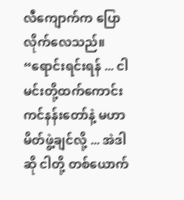လီကျောက်က ပြောလိုက်လေသည်။ “ရောင်းရင်းရန် ... ငါ မင်းတို့ထက်ကောင်းကင်နန်းတော်နဲ့ မဟာမိတ်ဖွဲ့ချင်လို့ ... အဲဒါဆို ငါတို့ တစ်ယောက်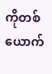ကိုတစ်ယောက်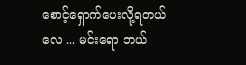စောင့်ရှောက်ပေးလို့ရတယ်လေ ... မင်းရော ဘယ်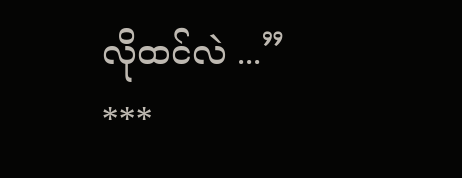လိုထင်လဲ ...”
***